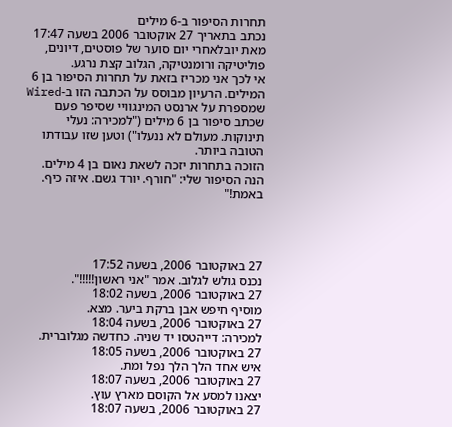תחרות הסיפור ב-6 מילים
נכתב בתאריך 27 אוקטובר 2006 בשעה 17:47 מאת יובלאחרי יום סוער של פוסטים, דיונים, פוליטיקה ורומנטיקה, הגלוב קצת נרגע.
אי לכך אני מכריז בזאת על תחרות הסיפור בן 6 המילים. הרעיון מבוסס על הכתבה הזו ב-Wired שמספרת על ארנסט המינגוויי שסיפר פעם שכתב סיפור בן 6 מילים ("למכירה: נעלי תינוקות. מעולם לא ננעלו") וטען שזו עבודתו הטובה ביותר.
הזוכה בתחרות יזכה לשאת נאום בן 4 מילים.
הנה הסיפור שלי: "חורף. יורד גשם. איזה כיף. באמת!"




27 באוקטובר 2006, בשעה 17:52
נכנס גולש לגלוב. אמר "אני ראשון!!!!!".
27 באוקטובר 2006, בשעה 18:02
מוסיף חיפש אבן ברקת ביער. מצא.
27 באוקטובר 2006, בשעה 18:04
למכירה: דייהטסו יד שניה. כחדשה מגלוברית.
27 באוקטובר 2006, בשעה 18:05
איש אחד הלך הלך נפל ומת.
27 באוקטובר 2006, בשעה 18:07
יצאנו למסע אל הקוסם מארץ עוץ.
27 באוקטובר 2006, בשעה 18:07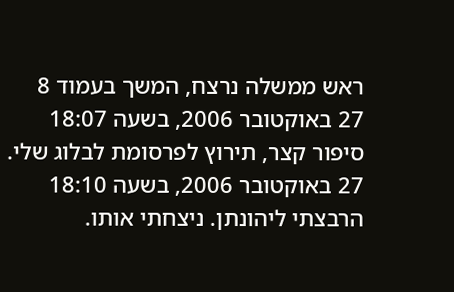ראש ממשלה נרצח, המשך בעמוד 8
27 באוקטובר 2006, בשעה 18:07
סיפור קצר, תירוץ לפרסומת לבלוג שלי.
27 באוקטובר 2006, בשעה 18:10
הרבצתי ליהונתן. ניצחתי אותו.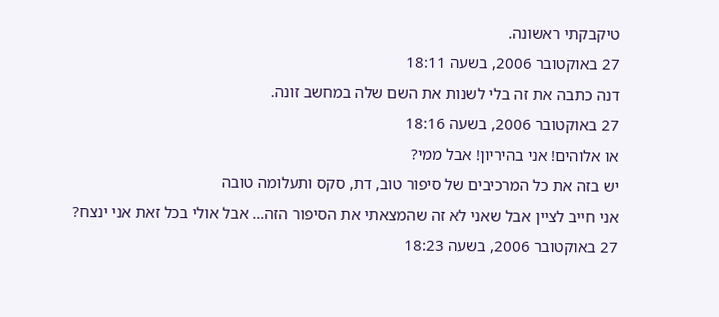טיקבקתי ראשונה.
27 באוקטובר 2006, בשעה 18:11
דנה כתבה את זה בלי לשנות את השם שלה במחשב זונה.
27 באוקטובר 2006, בשעה 18:16
או אלוהים! אני בהיריון! אבל ממי?
יש בזה את כל המרכיבים של סיפור טוב, דת, סקס ותעלומה טובה
אני חייב לציין אבל שאני לא זה שהמצאתי את הסיפור הזה… אבל אולי בכל זאת אני ינצח?
27 באוקטובר 2006, בשעה 18:23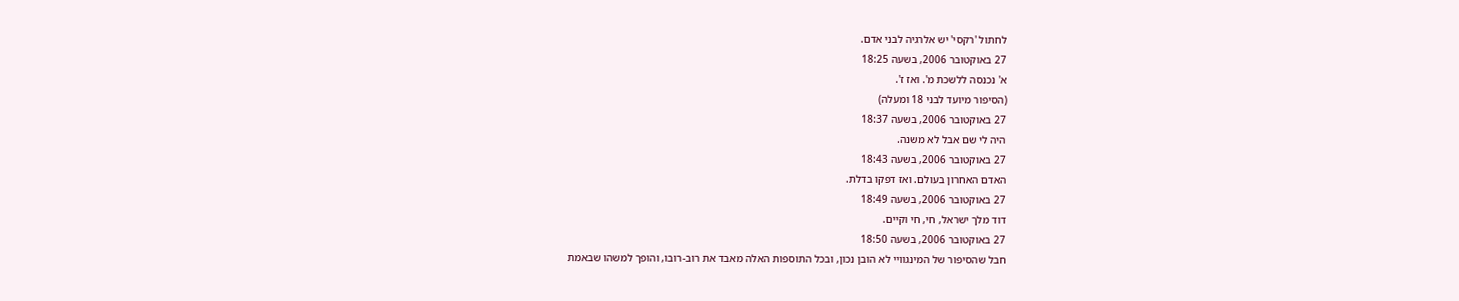לחתול 'רקסי' יש אלרגיה לבני אדם.
27 באוקטובר 2006, בשעה 18:25
א' נכנסה ללשכת מ'. ואז ז'.
(הסיפור מיועד לבני 18 ומעלה)
27 באוקטובר 2006, בשעה 18:37
היה לי שם אבל לא משנה.
27 באוקטובר 2006, בשעה 18:43
האדם האחרון בעולם. ואז דפקו בדלת.
27 באוקטובר 2006, בשעה 18:49
דוד מלך ישראל, חי, חי וקיים.
27 באוקטובר 2006, בשעה 18:50
חבל שהסיפור של המינגוויי לא הובן נכון, ובכל התוספות האלה מאבד את רוב-רובו, והופך למשהו שבאמת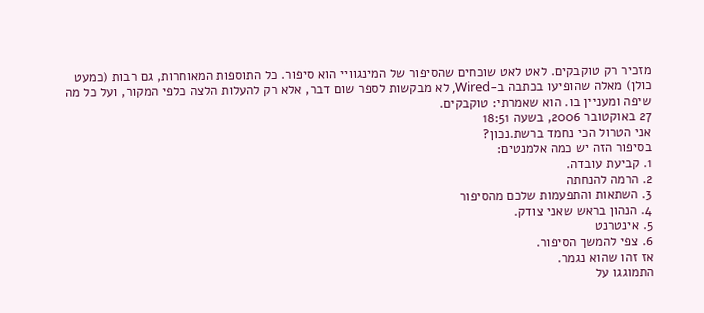מזכיר רק טוקבקים. לאט לאט שוכחים שהסיפור של המינגוויי הוא סיפור. כל התוספות המאוחרות, גם רבות (כמעט כולן) מאלה שהופיעו בכתבה ב-Wired, לא מבקשות לספר שום דבר, אלא רק להעלות הלצה כלפי המקור, ועל כל מה שיפה ומעניין בו. הוא שאמרתי: טוקבקים.
27 באוקטובר 2006, בשעה 18:51
אני הטרול הכי נחמד ברשת.נכון?
בסיפור הזה יש כמה אלמנטים:
1. קביעת עובדה.
2. הרמה להנחתה
3. השתאות והתפעמות שלכם מהסיפור
4. הנהון בראש שאני צודק.
5. אינטרנט
6. צפי להמשך הסיפור.
אז זהו שהוא נגמר.
התמוגגו על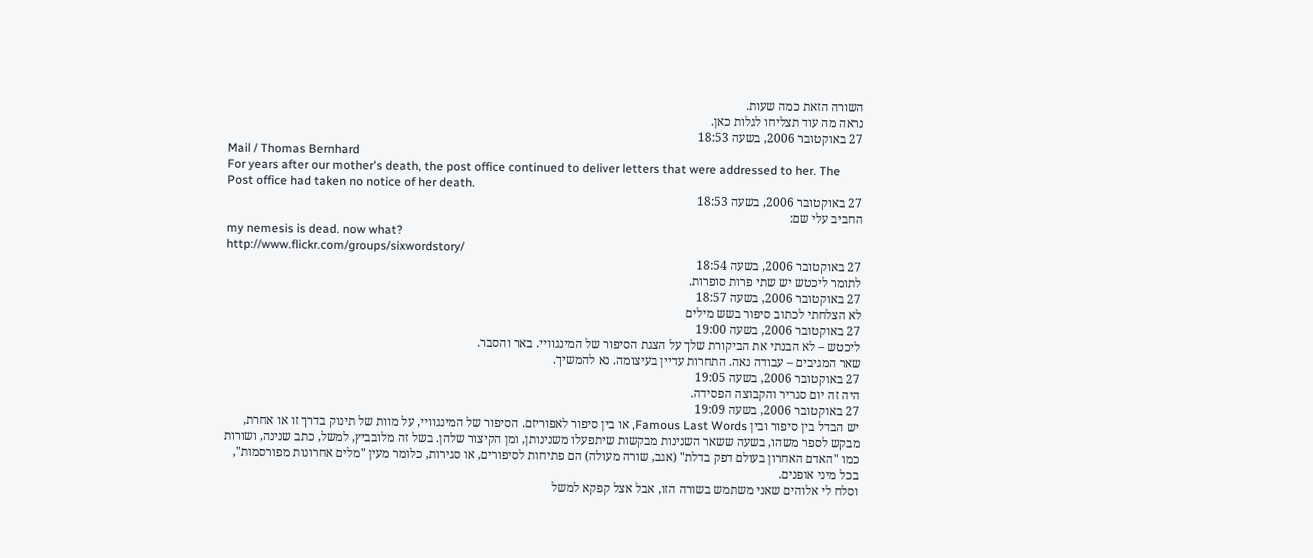השורה הזאת כמה שעות.
נראה מה עוד תצליחו לגלות כאן.
27 באוקטובר 2006, בשעה 18:53
Mail / Thomas Bernhard
For years after our mother's death, the post office continued to deliver letters that were addressed to her. The Post office had taken no notice of her death.
27 באוקטובר 2006, בשעה 18:53
החביב עלי שם:
my nemesis is dead. now what?
http://www.flickr.com/groups/sixwordstory/
27 באוקטובר 2006, בשעה 18:54
לתומר ליכטש יש שתי פרות סופרות.
27 באוקטובר 2006, בשעה 18:57
לא הצלחתי לכתוב סיפור בשש מילים
27 באוקטובר 2006, בשעה 19:00
ליכטש – לא הבנתי את הביקורת שלך על הצגת הסיפור של המינגוויי. באר והסבר.
שאר המגיבים – עבודה נאה. התחרות עדיין בעיצומה. נא להמשיך.
27 באוקטובר 2006, בשעה 19:05
היה זה יום סגריר והקבוצה הפסידה.
27 באוקטובר 2006, בשעה 19:09
יש הבדל בין סיפור ובין Famous Last Words, או בין סיפור לאפוריזם. הסיפור של המינגוויי, על מוות של תינוק בדרך זו או אחרת, מבקש לספר משהו, בשעה ששאר השנינות מבקשות שיתפעלו משנינותן, ומן הקיצור שלהן. בשל זה מלובביץ, למשל, כתב שנינה, ושורות כמו "האדם האחרון בעולם דפק בדלת" (אגב, שורה מעולה) הם פתיחות לסיפורים, או סגירות, כלומר מעין "מלים אחרונות מפורסמות", בכל מיני אופנים.
וסלח לי אלוהים שאני משתמש בשורה הזו, אבל אצל קפקא למשל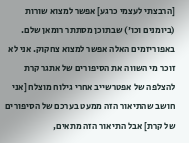[הרבצתי לעצמי כרגע] אפשר למצוא שורות (ביומנים וכו') שבתוכן מסתתר רומאן שלם. באפוריזמים האלה אפשר למצוא צחקוק. אני לא זוכר מי השווה את הסיפורים של אתגר קרת להצלפה של אפטרשייב אחרי גילוח מוצלח [אני חושב שהתיאור הזה ממעט בערכם של הסיפורים של קרת] אבל התיאור הזה מתאים,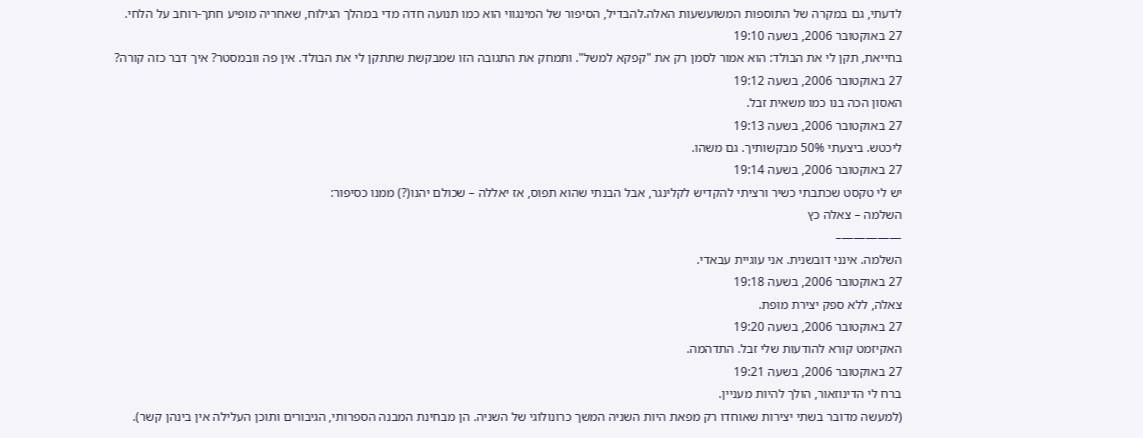לדעתי, גם במקרה של התוספות המשועשעות האלה.להבדיל, הסיפור של המינגווי הוא כמו תנועה חדה מדי במהלך הגילוח, שאחריה מופיע חתך-רוחב על הלחי.
27 באוקטובר 2006, בשעה 19:10
בחייאת, תקן לי את הבולד: הוא אמור לסמן רק את "קפקא למשל". ותמחק את התגובה הזו שמבקשת שתתקן לי את הבולד. אין פה וובמסטר? איך דבר כזה קורה?
27 באוקטובר 2006, בשעה 19:12
האסון הכה בנו כמו משאית זבל.
27 באוקטובר 2006, בשעה 19:13
ליכטש. ביצעתי 50% מבקשותיך. גם משהו.
27 באוקטובר 2006, בשעה 19:14
יש לי טקסט שכתבתי כשיר ורציתי להקדיש לקלינגר, אבל הבנתי שהוא תפוס, אז יאללה – שכולם יהנו(?) ממנו כסיפור:
השלמה – צאלה כץ
—————–
השלמה. אינני דובשנית. אני עוגיית עבאדי.
27 באוקטובר 2006, בשעה 19:18
צאלה, ללא ספק יצירת מופת.
27 באוקטובר 2006, בשעה 19:20
האקיזמט קורא להודעות שלי זבל. התדהמה.
27 באוקטובר 2006, בשעה 19:21
ברח לי הדינוזאור, הולך להיות מעניין.
(למעשה מדובר בשתי יצירות שאוחדו רק מפאת היות השניה המשך כרונולוגי של השניה. הן מבחינת המבנה הספרותי, הגיבורים ותוכן העלילה אין בינהן קשר).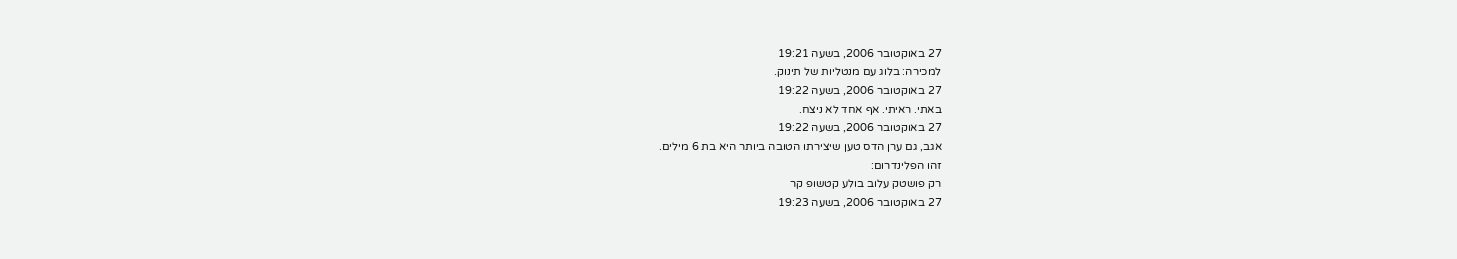27 באוקטובר 2006, בשעה 19:21
למכירה: בלוג עם מנטליות של תינוק.
27 באוקטובר 2006, בשעה 19:22
באתי. ראיתי. אף אחד לא ניצח.
27 באוקטובר 2006, בשעה 19:22
אגב, גם ערן הדס טען שיצירתו הטובה ביותר היא בת 6 מילים.
זהו הפלינדרום:
רק פושטק עלוב בולע קטשופ קר
27 באוקטובר 2006, בשעה 19:23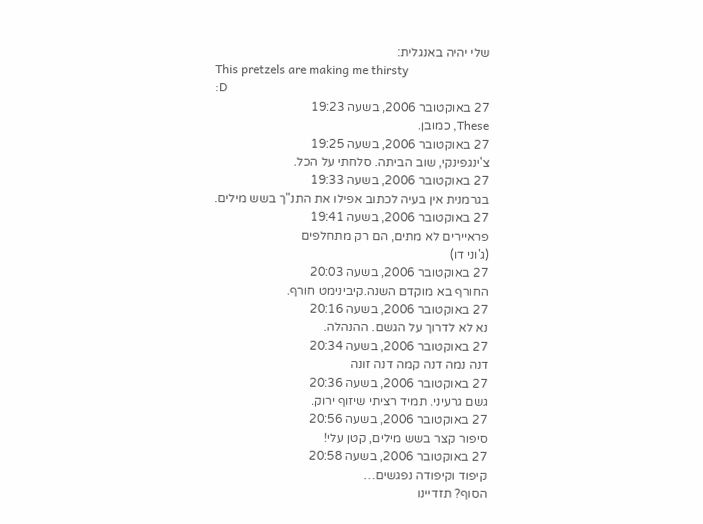שלי יהיה באנגלית:
This pretzels are making me thirsty
:D
27 באוקטובר 2006, בשעה 19:23
These, כמובן.
27 באוקטובר 2006, בשעה 19:25
צ'ינגפינקי, שוב הביתה. סלחתי על הכל.
27 באוקטובר 2006, בשעה 19:33
בגרמנית אין בעיה לכתוב אפילו את התנ"ך בשש מילים.
27 באוקטובר 2006, בשעה 19:41
פראיירים לא מתים, הם רק מתחלפים
(ג'וני דו)
27 באוקטובר 2006, בשעה 20:03
החורף בא מוקדם השנה.קיבינימט חורף.
27 באוקטובר 2006, בשעה 20:16
נא לא לדרוך על הגשם. ההנהלה.
27 באוקטובר 2006, בשעה 20:34
דנה נמה דנה קמה דנה זונה
27 באוקטובר 2006, בשעה 20:36
גשם גרעיני. תמיד רציתי שיזוף ירוק.
27 באוקטובר 2006, בשעה 20:56
סיפור קצר בשש מילים, קטן עלי!
27 באוקטובר 2006, בשעה 20:58
קיפוד וקיפודה נפגשים…
הסוף? תזדיינו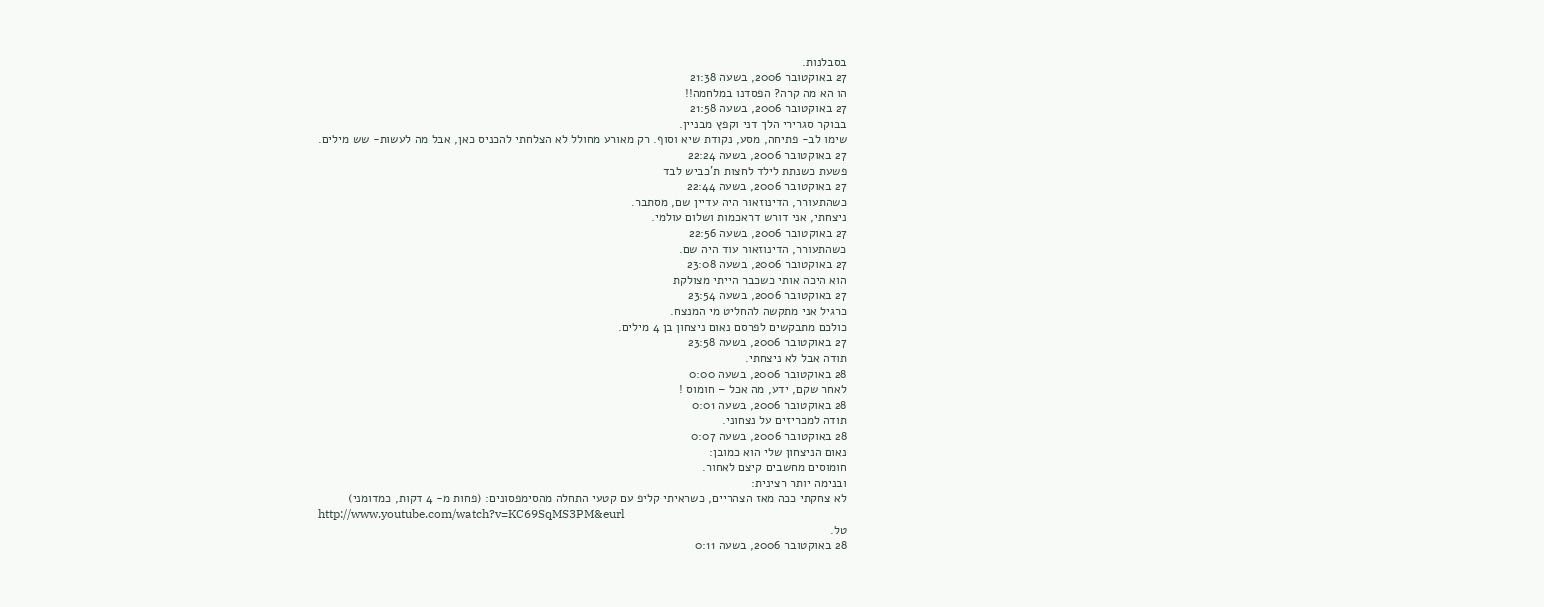בסבלנות.
27 באוקטובר 2006, בשעה 21:38
הו הא מה קרה? הפסדנו במלחמה!!
27 באוקטובר 2006, בשעה 21:58
בבוקר סגרירי הלך דני וקפץ מבניין.
שימו לב- פתיחה, מסע, נקודת שיא וסוף. רק מאורע מחולל לא הצלחתי להכניס כאן, אבל מה לעשות- שש מילים.
27 באוקטובר 2006, בשעה 22:24
פשעת כשנתת לילד לחצות ת'כביש לבד
27 באוקטובר 2006, בשעה 22:44
כשהתעורר, הדינוזאור היה עדיין שם, מסתבר.
ניצחתי, אני דורש דראכמות ושלום עולמי.
27 באוקטובר 2006, בשעה 22:56
כשהתעורר, הדינוזאור עוד היה שם.
27 באוקטובר 2006, בשעה 23:08
הוא היכה אותי כשכבר הייתי מצולקת
27 באוקטובר 2006, בשעה 23:54
כרגיל אני מתקשה להחליט מי המנצח.
כולכם מתבקשים לפרסם נאום ניצחון בן 4 מילים.
27 באוקטובר 2006, בשעה 23:58
תודה אבל לא ניצחתי.
28 באוקטובר 2006, בשעה 0:00
לאחר שקם, ידע, מה אכל – חומוס !
28 באוקטובר 2006, בשעה 0:01
תודה למכריזים על נצחוני.
28 באוקטובר 2006, בשעה 0:07
נאום הניצחון שלי הוא כמובן:
חומוסים מחשבים קיצם לאחור.
ובנימה יותר רצינית:
לא צחקתי ככה מאז הצהריים, כשראיתי קליפ עם קטעי התחלה מהסימפסונים: (פחות מ- 4 דקות, כמדומני)
http://www.youtube.com/watch?v=KC69SqMS3PM&eurl
טל.
28 באוקטובר 2006, בשעה 0:11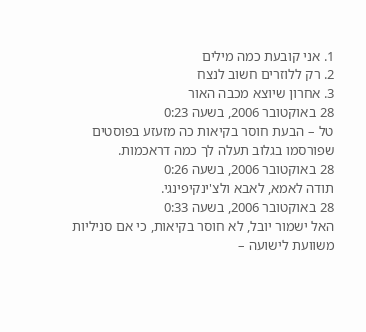1. אני קובעת כמה מילים
2. רק ללוזרים חשוב לנצח
3. אחרון שיוצא מכבה האור
28 באוקטובר 2006, בשעה 0:23
טל – הבעת חוסר בקיאות כה מזעזע בפוסטים שפורסמו בגלוב תעלה לך כמה דראכמות.
28 באוקטובר 2006, בשעה 0:26
תודה לאמא, לאבא ולצ'ינקיפינגי.
28 באוקטובר 2006, בשעה 0:33
האל ישמור יובל, לא חוסר בקיאות, כי אם סניליות משוועת לישועה –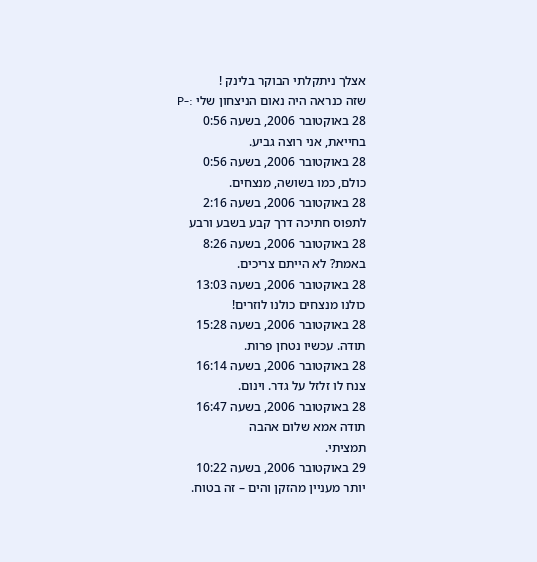אצלך ניתקלתי הבוקר בלינק !
שזה כנראה היה נאום הניצחון שלי :-P
28 באוקטובר 2006, בשעה 0:56
בחייאת, אני רוצה גביע.
28 באוקטובר 2006, בשעה 0:56
כולם, כמו בשושה, מנצחים.
28 באוקטובר 2006, בשעה 2:16
לתפוס חתיכה דרך קבע בשבע ורבע
28 באוקטובר 2006, בשעה 8:26
באמת? לא הייתם צריכים.
28 באוקטובר 2006, בשעה 13:03
כולנו מנצחים כולנו לוזרים!
28 באוקטובר 2006, בשעה 15:28
תודה. עכשיו נטחן פרות.
28 באוקטובר 2006, בשעה 16:14
צנח לו זלזל על גדר. וינום.
28 באוקטובר 2006, בשעה 16:47
תודה אמא שלום אהבה
תמציתי.
29 באוקטובר 2006, בשעה 10:22
יותר מעניין מהזקן והים – זה בטוח.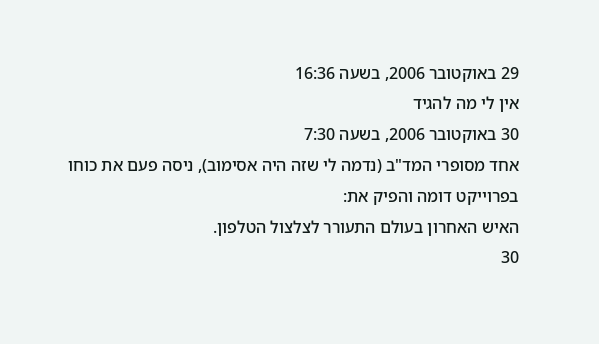29 באוקטובר 2006, בשעה 16:36
אין לי מה להגיד
30 באוקטובר 2006, בשעה 7:30
אחד מסופרי המד"ב (נדמה לי שזה היה אסימוב), ניסה פעם את כוחו בפרוייקט דומה והפיק את:
האיש האחרון בעולם התעורר לצלצול הטלפון.
30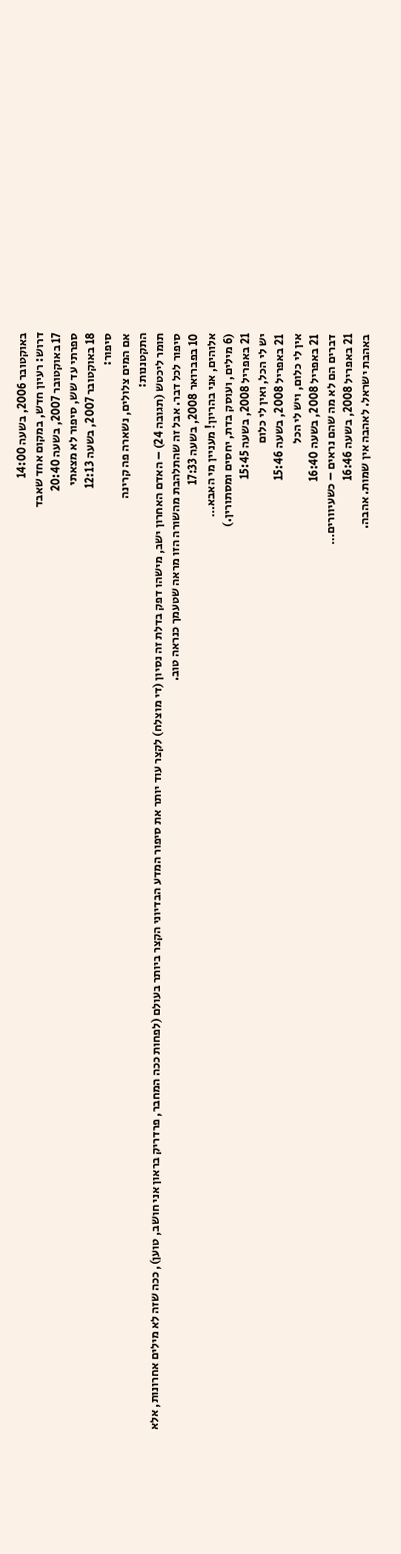באוקטובר 2006, בשעה 14:00
דרוש: רעיון חדש, במקום אחד שאבד
17 באוקטובר 2007, בשעה 20:40
ספרתי עד שש, סיפור לא מצאתי
18 באוקטובר 2007, בשעה 12:13
סיפור:
אם המים צלולים, נשארה פה קרינה
התקטננות:
תומר ליכטש (תגובה 24) – האדם האחרון ישב, מישהו דפק בדלת זה נסיון (די מוצלח) לקצר עוד יותר את סיפור המדע הבדיוני הקצר ביותר בעולם (לפחות ככה המחבר, פרדריק בראון אני חושב, טוען), ככה שזה לא מילים אחרונות, אלא סיפור לכל דבר. אבל זה שהתלהבת מהשורה הזו מראה שטעמך כנראה טוב.
10 בפברואר 2008, בשעה 17:33
אלוהים, אני בהריון! מעניין מי האבא…
(6 מילים, ועוסק בדת, יחסים ומסתורין.)
21 באפריל 2008, בשעה 15:45
יש לי הכל, ואין לי כלום
21 באפריל 2008, בשעה 15:46
אין לי כלום, ויש לי הכל
21 באפריל 2008, בשעה 16:40
דברים הם לא מה שהם נראים – כשעיוורים…
21 באפריל 2008, בשעה 16:46
באהבת ישראל. לאהבה אין שמות. אהבה.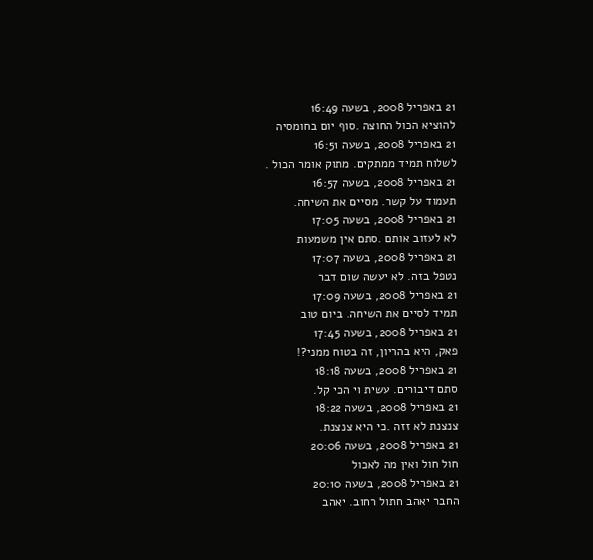21 באפריל 2008, בשעה 16:49
להוציא הכול החוצה .סוף יום בחומסיה
21 באפריל 2008, בשעה 16:51
לשלוח תמיד ממתקים. מתוק אומר הכול .
21 באפריל 2008, בשעה 16:57
תעמוד על קשר. מסיים את השיחה.
21 באפריל 2008, בשעה 17:05
לא לעזוב אותם .סתם אין משמעות
21 באפריל 2008, בשעה 17:07
נטפל בזה. לא יעשה שום דבר
21 באפריל 2008, בשעה 17:09
תמיד לסיים את השיחה. ביום טוב
21 באפריל 2008, בשעה 17:45
פאק, היא בהריון, זה בטוח ממני?!
21 באפריל 2008, בשעה 18:18
סתם דיבורים. עשית וי הכי קל.
21 באפריל 2008, בשעה 18:22
צנצנת לא זזה .כי היא צנצנת.
21 באפריל 2008, בשעה 20:06
חול חול ואין מה לאכול
21 באפריל 2008, בשעה 20:10
החבר יאהב חתול רחוב. יאהב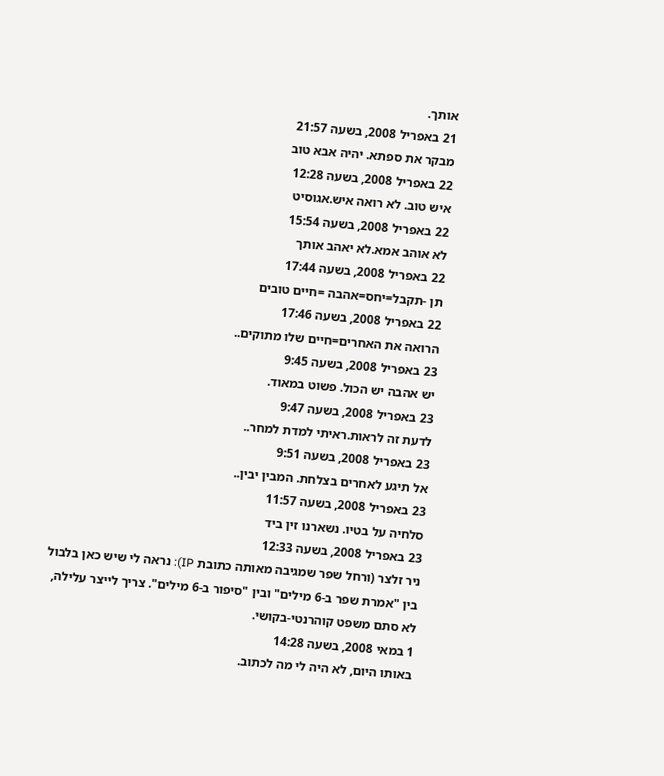אותך.
21 באפריל 2008, בשעה 21:57
מבקר את ספתא. יהיה אבא טוב
22 באפריל 2008, בשעה 12:28
איש טוב. לא רואה איש.אגוסיט
22 באפריל 2008, בשעה 15:54
לא אוהב אמא.לא יאהב אותך
22 באפריל 2008, בשעה 17:44
תן -תקבל=יחס=אהבה =חיים טובים
22 באפריל 2008, בשעה 17:46
הרואה את האחרים=חיים שלו מתוקים..
23 באפריל 2008, בשעה 9:45
יש אהבה יש הכול. פשוט במאוד.
23 באפריל 2008, בשעה 9:47
לדעת זה לראות.ראיתי למדת למחר..
23 באפריל 2008, בשעה 9:51
אל תיגע לאחרים בצלחת. המבין יבין..
23 באפריל 2008, בשעה 11:57
סלחיה על בטיו. נשארנו זין ביד
23 באפריל 2008, בשעה 12:33
ניר זלצר (ורחל שפר שמגיבה מאותה כתובת IP): נראה לי שיש כאן בלבול בין "אמרת שפר ב-6 מילים" ובין "סיפור ב-6 מילים". צריך לייצר עלילה, לא סתם משפט קוהרנטי-בקושי.
1 במאי 2008, בשעה 14:28
באותו היום, לא היה לי מה לכתוב.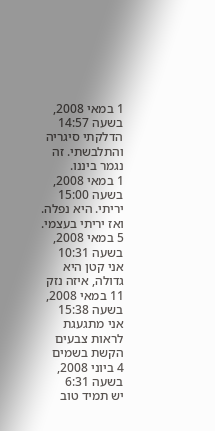1 במאי 2008, בשעה 14:57
הדלקתי סיגריה והתלבשתי. זה נגמר ביננו.
1 במאי 2008, בשעה 15:00
יריתי. היא נפלה. ואז יריתי בעצמי.
5 במאי 2008, בשעה 10:31
אני קטן היא גדולה, איזה נזק
11 במאי 2008, בשעה 15:38
אני מתגעגת לראות צבעים הקשת בשמים
4 ביוני 2008, בשעה 6:31
יש תמיד טוב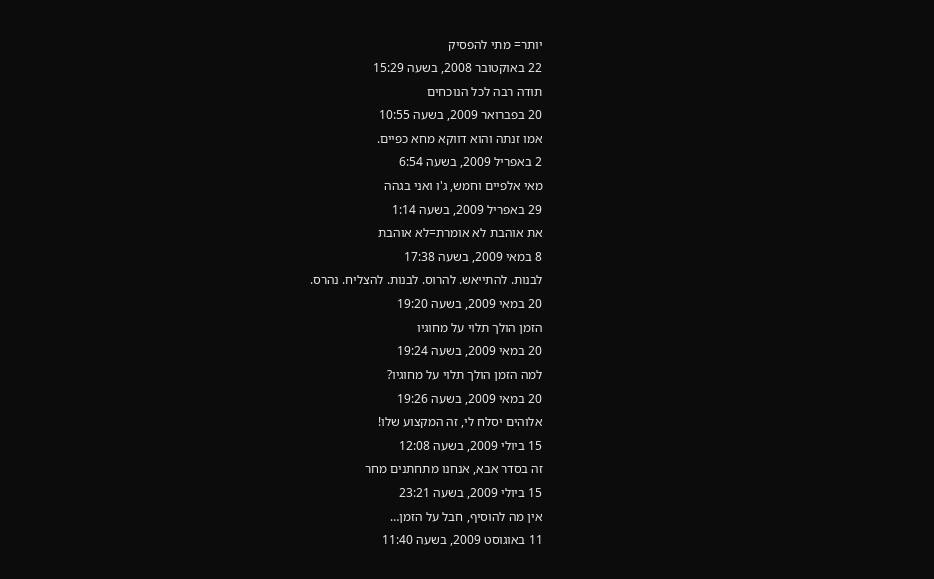יותר= מתי להפסיק
22 באוקטובר 2008, בשעה 15:29
תודה רבה לכל הנוכחים
20 בפברואר 2009, בשעה 10:55
אמו זנתה והוא דווקא מחא כפיים.
2 באפריל 2009, בשעה 6:54
מאי אלפיים וחמש, ג'ו ואני בגהה
29 באפריל 2009, בשעה 1:14
את אוהבת לא אומרת=לא אוהבת
8 במאי 2009, בשעה 17:38
לבנות. להתייאש. להרוס. לבנות. להצליח. נהרס.
20 במאי 2009, בשעה 19:20
הזמן הולך תלוי על מחוגיו
20 במאי 2009, בשעה 19:24
למה הזמן הולך תלוי על מחוגיו?
20 במאי 2009, בשעה 19:26
אלוהים יסלח לי, זה המקצוע שלו!
15 ביולי 2009, בשעה 12:08
זה בסדר אבא, אנחנו מתחתנים מחר
15 ביולי 2009, בשעה 23:21
אין מה להוסיף, חבל על הזמן…
11 באוגוסט 2009, בשעה 11:40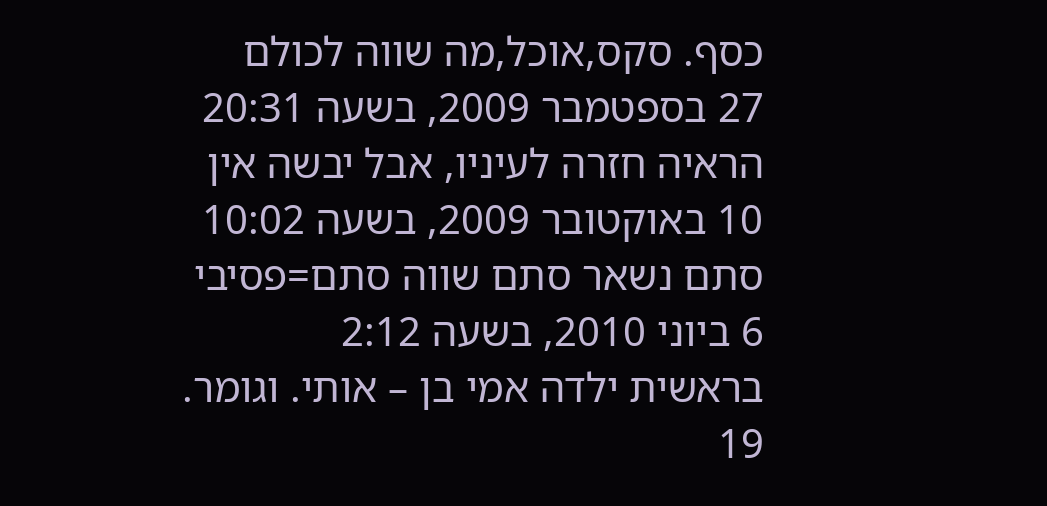כסף. סקס,אוכל,מה שווה לכולם
27 בספטמבר 2009, בשעה 20:31
הראיה חזרה לעיניו, אבל יבשה אין
10 באוקטובר 2009, בשעה 10:02
סתם נשאר סתם שווה סתם=פסיבי
6 ביוני 2010, בשעה 2:12
בראשית ילדה אמי בן – אותי. וגומר.
19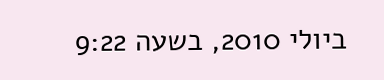ביולי 2010, בשעה 9:22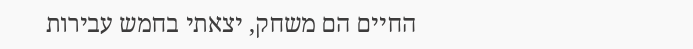החיים הם משחק, יצאתי בחמש עבירות